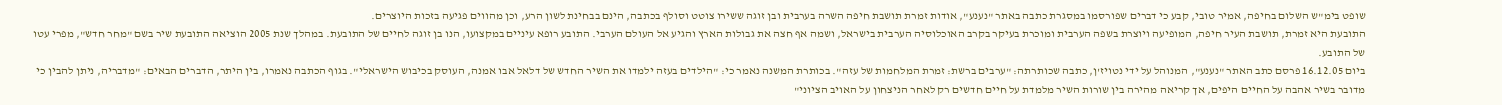שופט בימ"ש השלום בחיפה, אמיר טובי, קבע כי דברים שפורסמו במסגרת כתבה באתר "נענע", אודות זמרת תושבת חיפה השרה בערבית ובן זוגה ששירו צוטט וסולף בכתבה, הינם בבחינת לשון הרע, וכן מהווים פגיעה בזכות היוצרים.
התובעת היא זמרת, תושבת העיר חיפה, המופיעה ויוצרת בשפה הערבית ומוכרת בעיקר בקרב האוכלוסיה הערבית בישראל, ושמה אף חצה את גבולות הארץ והגיע אל העולם הערבי. התובע רופא עיניים במקצועו, הנו בן זוגה לחיים של התובעת. במהלך שנת 2005 הוציאה התובעת שיר בשם "מחר חדש", מפרי עטו של התובע.
ביום 16.12.05 פרסם כתב האתר "נענע", המנוהל על ידי נטויז'ן, כתבה שכותרתה: "ערבים ברשת: זמרת המלחמות של עזה". בכותרת המשנה נאמר כי: "הילדים בעזה ילמדו את השיר החדש של דלאל אבו אמנה, העוסק בכיבוש הישראלי". בגוף הכתבה נאמרו, בין היתר, הדברים הבאים: "מדבריה, ניתן להבין כי מדובר בשיר אהבה על החיים היפים, אך קריאה מהירה בין שורות השיר מלמדת על חיים חדשים רק לאחר הניצחון על האויב הציוני"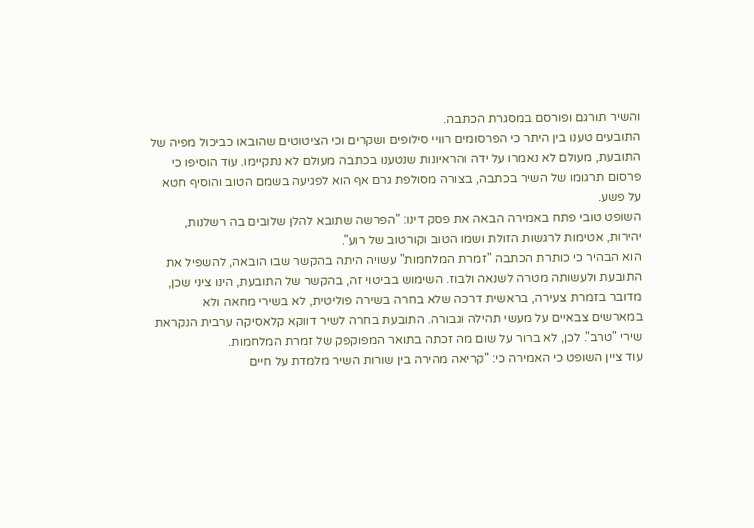והשיר תורגם ופורסם במסגרת הכתבה.
התובעים טענו בין היתר כי הפרסומים רוויי סילופים ושקרים וכי הציטוטים שהובאו כביכול מפיה של התובעת, מעולם לא נאמרו על ידה והראיונות שנטענו בכתבה מעולם לא נתקיימו. עוד הוסיפו כי פרסום תרגומו של השיר בכתבה, בצורה מסולפת גרם אף הוא לפגיעה בשמם הטוב והוסיף חטא על פשע.
השופט טובי פתח באמירה הבאה את פסק דינו: "הפרשה שתובא להלן שלובים בה רשלנות, יהירות, אטימות לרגשות הזולת ושמו הטוב וקורטוב של רוע".
הוא הבהיר כי כותרת הכתבה "זמרת המלחמות" עשויה היתה בהקשר שבו הובאה, להשפיל את התובעת ולעשותה מטרה לשנאה ולבוז. השימוש בביטוי זה, בהקשר של התובעת, הינו ציני שכן, מדובר בזמרת צעירה, בראשית דרכה שלא בחרה בשירה פוליטית, לא בשירי מחאה ולא במארשים צבאיים על מעשי תהילה וגבורה. התובעת בחרה לשיר דווקא קלאסיקה ערבית הנקראת שירי "טרב". לכן, לא ברור על שום מה זכתה בתואר המפוקפק של זמרת המלחמות.
עוד ציין השופט כי האמירה כי: "קריאה מהירה בין שורות השיר מלמדת על חיים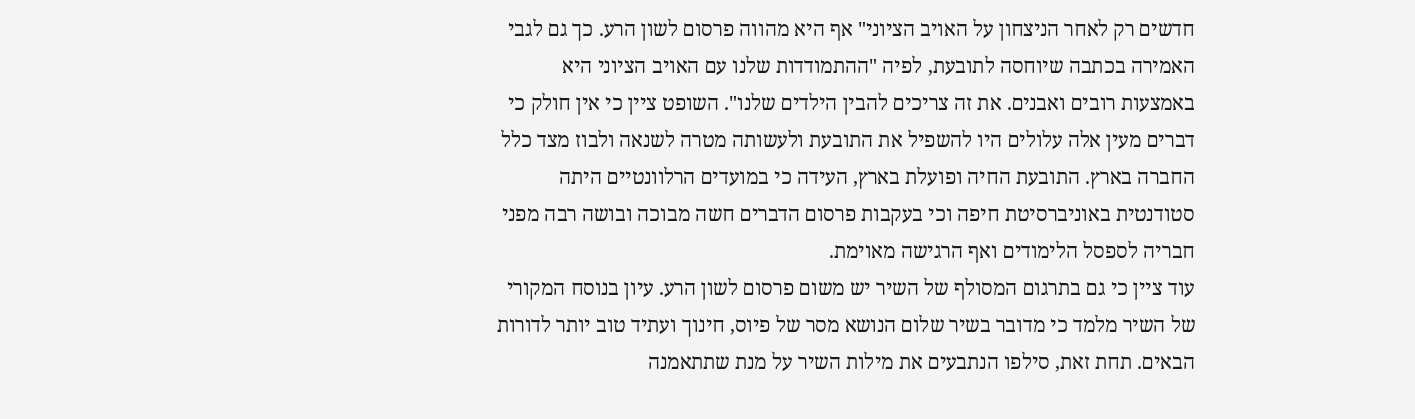חדשים רק לאחר הניצחון על האויב הציוני" אף היא מהווה פרסום לשון הרע. כך גם לגבי האמירה בכתבה שיוחסה לתובעת, לפיה "ההתמודדות שלנו עם האויב הציוני היא באמצעות רובים ואבנים. את זה צריכים להבין הילדים שלנו". השופט ציין כי אין חולק כי דברים מעין אלה עלולים היו להשפיל את התובעת ולעשותה מטרה לשנאה ולבוז מצד כלל החברה בארץ. התובעת החיה ופועלת בארץ, העידה כי במועדים הרלוונטיים היתה סטודנטית באוניברסיטת חיפה וכי בעקבות פרסום הדברים חשה מבוכה ובושה רבה מפני חבריה לספסל הלימודים ואף הרגישה מאוימת.
עוד ציין כי גם בתרגום המסולף של השיר יש משום פרסום לשון הרע. עיון בנוסח המקורי של השיר מלמד כי מדובר בשיר שלום הנושא מסר של פיוס, חינוך ועתיד טוב יותר לדורות הבאים. תחת זאת, סילפו הנתבעים את מילות השיר על מנת שתתאמנה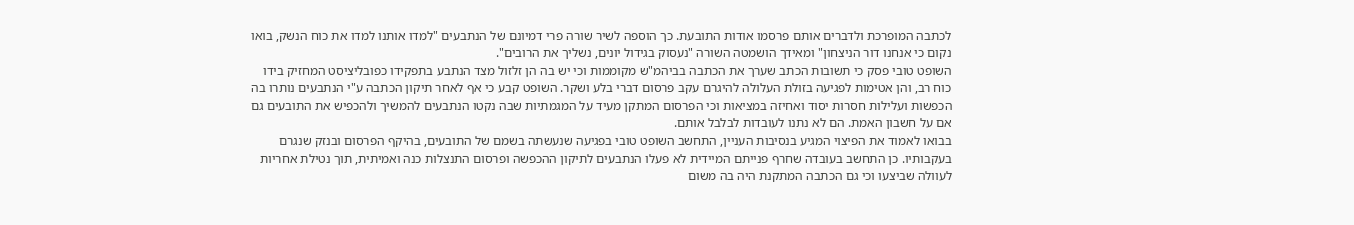לכתבה המופרכת ולדברים אותם פרסמו אודות התובעת. כך הוספה לשיר שורה פרי דמיונם של הנתבעים "למדו אותנו למדו את כוח הנשק, בואו נקום כי אנחנו דור הניצחון" ומאידך הושמטה השורה "נעסוק בגידול יונים, נשליך את הרובים".
השופט טובי פסק כי תשובות הכתב שערך את הכתבה בביהמ"ש מקוממות וכי יש בה הן זלזול מצד הנתבע בתפקידו כפובליציסט המחזיק בידו כוח רב, והן אטימות לפגיעה בזולת העלולה להיגרם עקב פרסום דברי בלע ושקר. השופט קבע כי אף לאחר תיקון הכתבה ע"י הנתבעים נותרו בה הכפשות ועלילות חסרות יסוד ואחיזה במציאות וכי הפרסום המתקן מעיד על המגמתיות שבה נקטו הנתבעים להמשיך ולהכפיש את התובעים גם אם על חשבון האמת. הם לא נתנו לעובדות לבלבל אותם.
בבואו לאמוד את הפיצוי המגיע בנסיבות העניין, התחשב השופט טובי בפגיעה שנעשתה בשמם של התובעים, בהיקף הפרסום ובנזק שנגרם בעקבותיו. כן התחשב בעובדה שחרף פנייתם המיידית לא פעלו הנתבעים לתיקון ההכפשה ופרסום התנצלות כנה ואמיתית, תוך נטילת אחריות לעוולה שביצעו וכי גם הכתבה המתקנת היה בה משום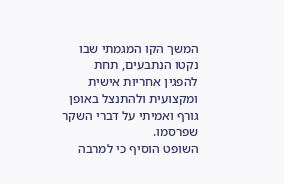המשך הקו המגמתי שבו נקטו הנתבעים, תחת להפגין אחריות אישית ומקצועית ולהתנצל באופן גורף ואמיתי על דברי השקר שפרסמו.
השופט הוסיף כי למרבה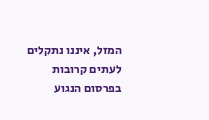המזל, איננו נתקלים לעתים קרובות בפרסום הנגוע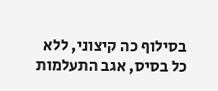בסילוף כה קיצוני, ללא כל בסיס, אגב התעלמות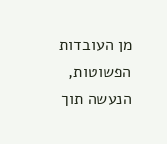מן העובדות הפשוטות, הנעשה תוך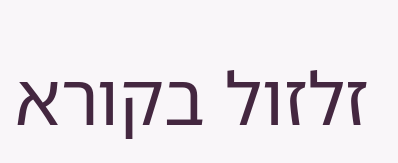זלזול בקורא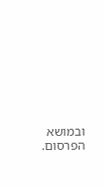ובמושא הפרסום.